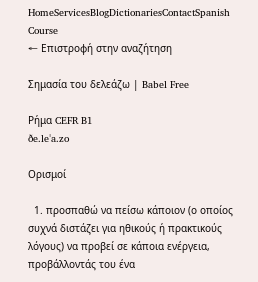HomeServicesBlogDictionariesContactSpanish Course
← Επιστροφή στην αναζήτηση

Σημασία του δελεάζω | Babel Free

Ρήμα CEFR B1
ðe.leˈa.zo

Ορισμοί

  1. προσπαθώ να πείσω κάποιον (ο οποίος συχνά διστάζει για ηθικούς ή πρακτικούς λόγους) να προβεί σε κάποια ενέργεια, προβάλλοντάς του ένα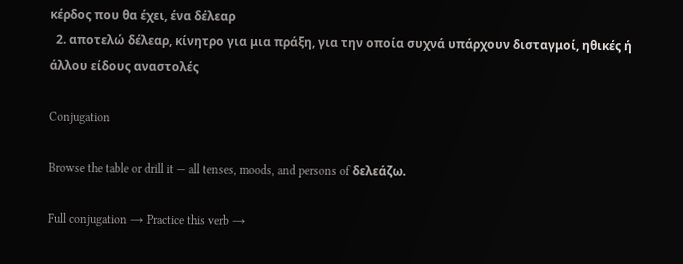κέρδος που θα έχει, ένα δέλεαρ
  2. αποτελώ δέλεαρ, κίνητρο για μια πράξη, για την οποία συχνά υπάρχουν δισταγμοί, ηθικές ή άλλου είδους αναστολές

Conjugation

Browse the table or drill it — all tenses, moods, and persons of δελεάζω.

Full conjugation → Practice this verb →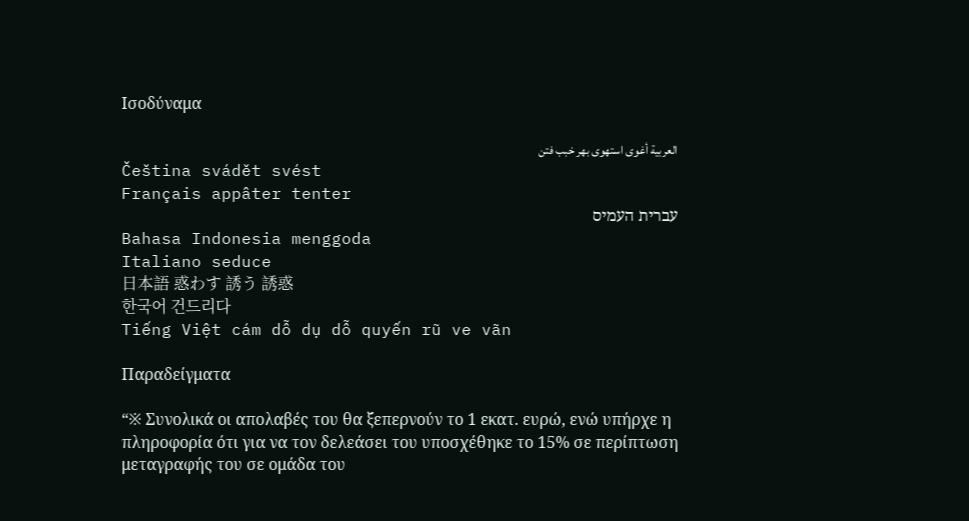Ισοδύναμα

العربية أغوى استهوى بهر خبب فتن
Čeština svádět svést
Français appâter tenter
עברית העמיס
Bahasa Indonesia menggoda
Italiano seduce
日本語 惑わす 誘う 誘惑
한국어 건드리다
Tiếng Việt cám dỗ dụ dỗ quyến rũ ve vãn

Παραδείγματα

“※ Συνολικά οι απολαβές του θα ξεπερνούν το 1 εκατ. ευρώ, ενώ υπήρχε η πληροφορία ότι για να τον δελεάσει του υποσχέθηκε το 15% σε περίπτωση μεταγραφής του σε ομάδα του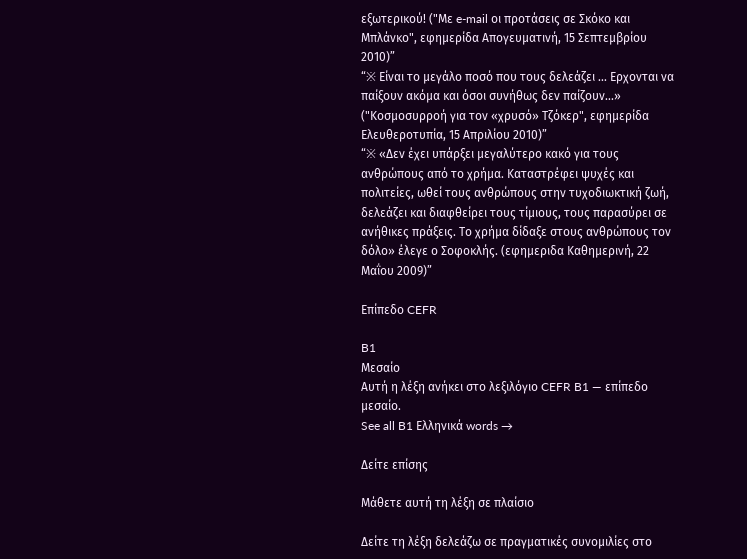εξωτερικού! ("Με e-mail οι προτάσεις σε Σκόκο και Μπλάνκο", εφημερίδα Απογευματινή, 15 Σεπτεμβρίου 2010)”
“※ Είναι το μεγάλο ποσό που τους δελεάζει ... Ερχονται να παίξουν ακόμα και όσοι συνήθως δεν παίζουν...» ("Κοσμοσυρροή για τον «χρυσό» Τζόκερ", εφημερίδα Ελευθεροτυπία, 15 Απριλίου 2010)”
“※ «Δεν έχει υπάρξει μεγαλύτερο κακό για τους ανθρώπους από το χρήμα. Καταστρέφει ψυχές και πολιτείες, ωθεί τους ανθρώπους στην τυχοδιωκτική ζωή, δελεάζει και διαφθείρει τους τίμιους, τους παρασύρει σε ανήθικες πράξεις. Το χρήμα δίδαξε στους ανθρώπους τον δόλο» έλεγε ο Σοφοκλής. (εφημεριδα Καθημερινή, 22 Μαΐου 2009)”

Επίπεδο CEFR

B1
Μεσαίο
Αυτή η λέξη ανήκει στο λεξιλόγιο CEFR B1 — επίπεδο μεσαίο.
See all B1 Ελληνικά words →

Δείτε επίσης

Μάθετε αυτή τη λέξη σε πλαίσιο

Δείτε τη λέξη δελεάζω σε πραγματικές συνομιλίες στο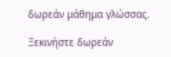δωρεάν μάθημα γλώσσας.

Ξεκινήστε δωρεάν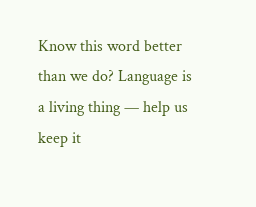Know this word better than we do? Language is a living thing — help us keep it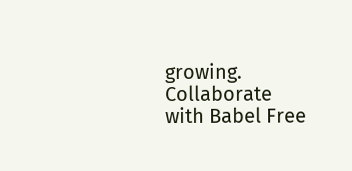growing. Collaborate with Babel Free